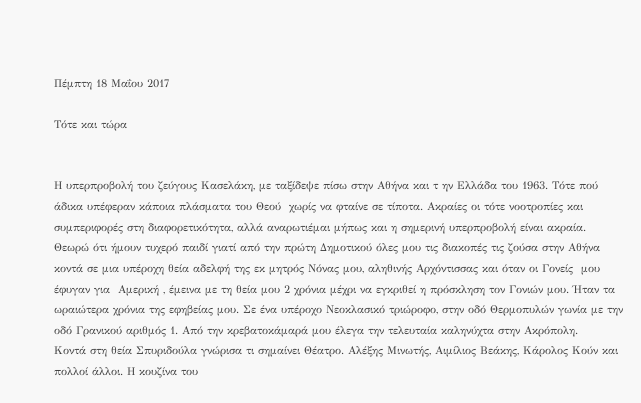Πέμπτη 18 Μαΐου 2017

Τότε και τώρα


Η υπερπροβολή του ζεύγους Κασελάκη, με ταξίδεψε πίσω στην Αθήνα και τ ην Ελλάδα του 1963. Τότε πού  άδικα υπέφεραν κάποια πλάσματα του Θεού  χωρίς να φταίνε σε τίποτα. Ακραίες οι τότε νοοτροπίες και συμπεριφορές στη διαφορετικότητα, αλλά αναρωτιέμαι μήπως και η σημερινή υπερπροβολή είναι ακραία.
Θεωρώ ότι ήμουν τυχερό παιδί γιατί από την πρώτη Δημοτικού όλες μου τις διακοπές τις ζούσα στην Αθήνα κοντά σε μια υπέροχη θεία αδελφή της εκ μητρός Νόνας μου, αληθινής Αρχόντισσας και όταν οι Γονείς  μου έφυγαν για  Αμερική , έμεινα με τη θεία μου 2 χρόνια μέχρι να εγκριθεί η πρόσκληση τον Γονιών μου. Ήταν τα ωραιώτερα χρόνια της εφηβείας μου. Σε ένα υπέροχο Νεοκλασικό τριώροφο, στην οδό Θερμοπυλών γωνία με την οδό Γρανικού αριθμός 1. Από την κρεβατοκάμαρά μου έλεγα την τελευταία καληνύχτα στην Ακρόπολη.
Κοντά στη θεία Σπυριδούλα γνώρισα τι σημαίνει Θέατρο. Αλέξης Μινωτής, Αιμίλιος Βεάκης, Κάρολος Κούν και πολλοί άλλοι. Η κουζίνα του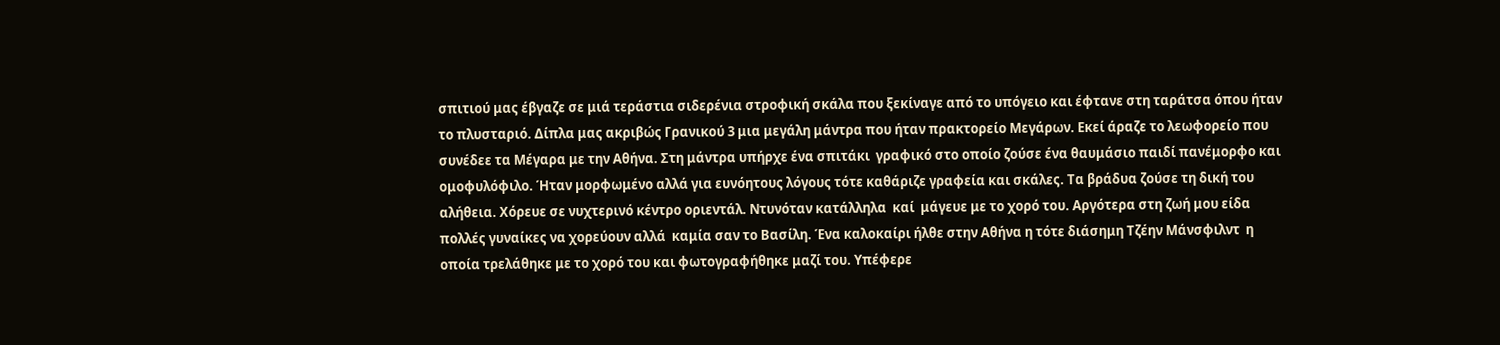σπιτιού μας έβγαζε σε μιά τεράστια σιδερένια στροφική σκάλα που ξεκίναγε από το υπόγειο και έφτανε στη ταράτσα όπου ήταν το πλυσταριό. Δίπλα μας ακριβώς Γρανικού 3 μια μεγάλη μάντρα που ήταν πρακτορείο Μεγάρων. Εκεί άραζε το λεωφορείο που συνέδεε τα Μέγαρα με την Αθήνα. Στη μάντρα υπήρχε ένα σπιτάκι  γραφικό στο οποίο ζούσε ένα θαυμάσιο παιδί πανέμορφο και ομοφυλόφιλο. Ήταν μορφωμένο αλλά για ευνόητους λόγους τότε καθάριζε γραφεία και σκάλες. Τα βράδυα ζούσε τη δική του αλήθεια. Χόρευε σε νυχτερινό κέντρο οριεντάλ. Ντυνόταν κατάλληλα  καί  μάγευε με το χορό του. Αργότερα στη ζωή μου είδα πολλές γυναίκες να χορεύουν αλλά  καμία σαν το Βασίλη. Ένα καλοκαίρι ήλθε στην Αθήνα η τότε διάσημη Τζέην Μάνσφιλντ  η οποία τρελάθηκε με το χορό του και φωτογραφήθηκε μαζί του. Υπέφερε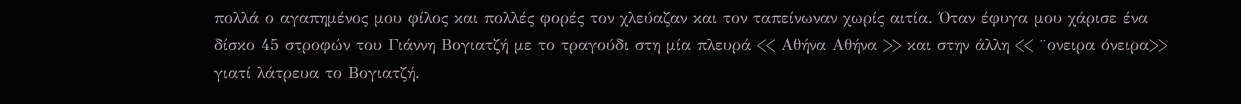πολλά ο αγαπημένος μου φίλος και πολλές φορές τον χλεύαζαν και τον ταπείνωναν χωρίς αιτία. Όταν έφυγα μου χάρισε ένα δίσκο 45 στροφών του Γιάννη Βογιατζή με το τραγούδι στη μία πλευρά << Αθήνα Αθήνα >> και στην άλλη << ¨ονειρα όνειρα>>  γιατί λάτρευα το Βογιατζή.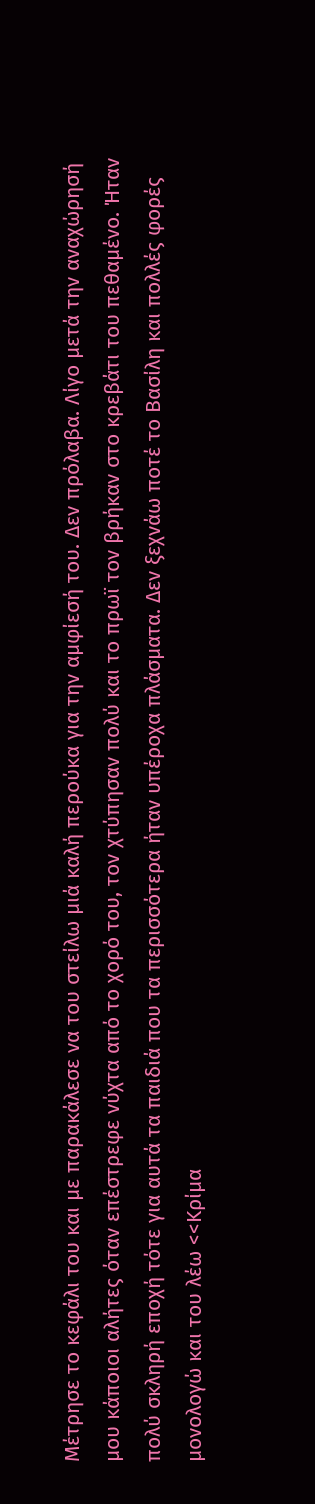Μέτρησε το κεφάλι του και με παρακάλεσε να του στείλω μιά καλή περούκα για την αμφίεσή του. Δεν πρόλαβα. Λίγο μετά την αναχώρησή μου κάποιοι αλήτες όταν επέστρεφε νύχτα από το χορό του, τον χτύπησαν πολύ και το πρωϊ τον βρήκαν στο κρεβάτι του πεθαμένο. Ήταν πολύ σκληρή εποχή τότε για αυτά τα παιδιά που τα περισσότερα ήταν υπέροχα πλάσματα. Δεν ξεχνάω ποτέ το Βασίλη και πολλές φορές μονολογώ και του λέω <<Κρίμα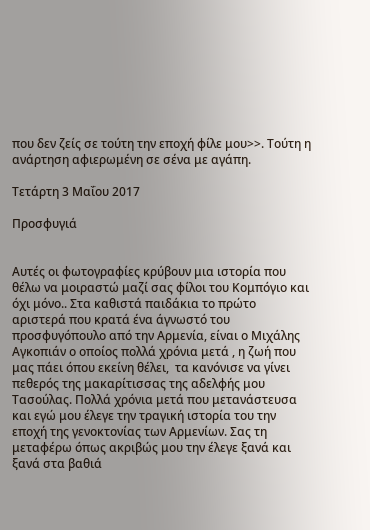που δεν ζείς σε τούτη την εποχή φίλε μου>>. Τούτη η ανάρτηση αφιερωμένη σε σένα με αγάπη.

Τετάρτη 3 Μαΐου 2017

Προσφυγιά


Αυτές οι φωτογραφίες κρύβουν μια ιστορία που θέλω να μοιραστώ μαζί σας φίλοι του Κομπόγιο και όχι μόνο.. Στα καθιστά παιδάκια το πρώτο αριστερά που κρατά ένα άγνωστό του προσφυγόπουλο από την Αρμενία, είναι ο Μιχάλης Αγκοπιάν ο οποίος πολλά χρόνια μετά , η ζωή που μας πάει όπου εκείνη θέλει,  τα κανόνισε να γίνει  πεθερός της μακαρίτισσας της αδελφής μου Τασούλας. Πολλά χρόνια μετά που μετανάστευσα και εγώ μου έλεγε την τραγική ιστορία του την εποχή της γενοκτονίας των Αρμενίων. Σας τη μεταφέρω όπως ακριβώς μου την έλεγε ξανά και ξανά στα βαθιά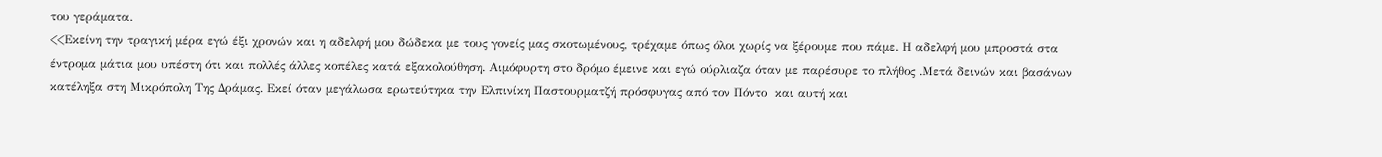του γεράματα.
<<Εκείνη την τραγική μέρα εγώ έξι χρονών και η αδελφή μου δώδεκα με τους γονείς μας σκοτωμένους, τρέχαμε όπως όλοι χωρίς να ξέρουμε που πάμε. Η αδελφή μου μπροστά στα έντρομα μάτια μου υπέστη ότι και πολλές άλλες κοπέλες κατά εξακολούθηση. Αιμόφυρτη στο δρόμο έμεινε και εγώ ούρλιαζα όταν με παρέσυρε το πλήθος .Μετά δεινών και βασάνων κατέληξα στη Μικρόπολη Της Δράμας. Εκεί όταν μεγάλωσα ερωτεύτηκα την Ελπινίκη Παστουρματζή πρόσφυγας από τον Πόντο  και αυτή και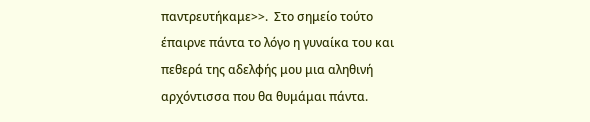παντρευτήκαμε>>.  Στο σημείο τούτο έπαιρνε πάντα το λόγο η γυναίκα του και πεθερά της αδελφής μου μια αληθινή αρχόντισσα που θα θυμάμαι πάντα.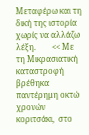Μεταφέρω και τη δική της ιστορία χωρίς να αλλάζω λέξη.        << Με τη Μικρασιατική καταστροφή βρέθηκα παντέρημη οκτώ χρονών κοριτσάκι,  στο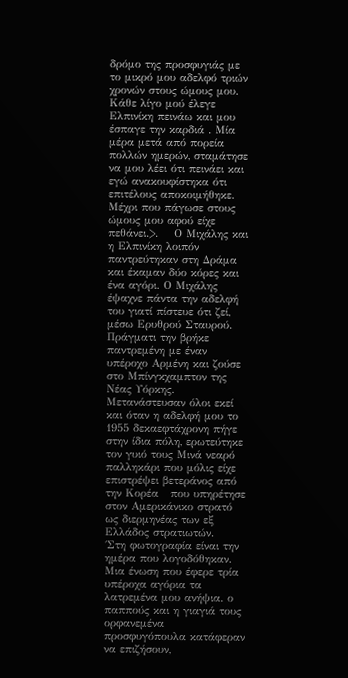δρόμο της προσφυγιάς με το μικρό μου αδελφό τριών χρονών στους ώμους μου. Κάθε λίγο μού έλεγε Ελπινίκη πεινάω και μου έσπαγε την καρδιά . Μία μέρα μετά από πορεία πολλών ημερών, σταμάτησε να μου λέει ότι πεινάει και εγώ ανακουφίστηκα ότι επιτέλους αποκοιμήθηκε. Μέχρι που πάγωσε στους ώμους μου αφού είχε πεθάνει.>.    Ο Μιχάλης και η Ελπινίκη λοιπόν παντρεύτηκαν στη Δράμα και έκαμαν δύο κόρες και ένα αγόρι. Ο Μιχάλης έψαχνε πάντα την αδελφή του γιατί πίστευε ότι ζεί, μέσω Ερυθρού Σταυρού. Πράγματι την βρήκε παντρεμένη με έναν υπέροχο Αρμένη και ζούσε στο Μπίνγκχαμπτον της Νέας Υόρκης. Μετανάστευσαν όλοι εκεί και όταν η αδελφή μου το 1955 δεκαεφτάχρονη πήγε στην ίδια πόλη, ερωτεύτηκε τον γυιό τους Μινά νεαρό παλληκάρι που μόλις είχε επιστρέψει βετεράνος από την Κορέα   που υπηρέτησε στον Αμερικάνικο στρατό ως διερμηνέας των εξ Ελλάδος στρατιωτών.    ΄Στη φωτογραφία είναι την ημέρα που λογοδόθηκαν. Μια ένωση που έφερε τρία υπέροχα αγόρια τα λατρεμένα μου ανήψια. ο παππούς και η γιαγιά τους ορφανεμένα προσφυγόπουλα κατάφεραν να επιζήσουν,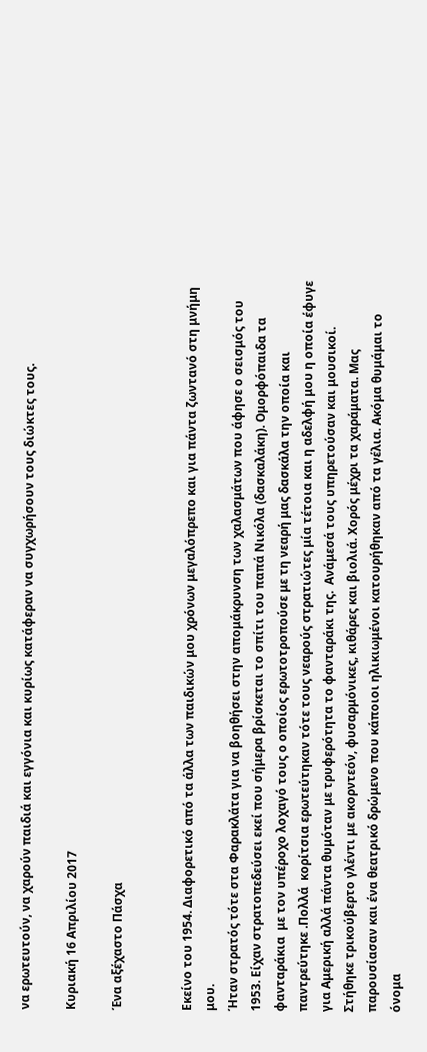να ερωτευτούν, να χαρούν παιδιά και εγγόνια και κυρίως κατάφεραν να συγχωρήσουν τους διώκτες τους.

Κυριακή 16 Απριλίου 2017

Ένα αξέχαστο Πάσχα


Εκείνο του 1954. Διαφορετικό από τα άλλα των παιδικών μου χρόνων μεγαλόπρεπο και για πάντα ζωντανό στη μνήμη μου.
Ήταν στρατός τότε στα Φαρακλάτα για να βοηθήσει στην απομάκρυνση των χαλασμάτων που άφησε ο σεισμός του 1953. Είχαν στρατοπεδεύσει εκεί που σήμερα βρίσκεται το σπίτι του παπά Νικόλα (δασκαλάκη). Ομορφόπαιδα τα φανταράκια  με τον υπέροχο λοχαγό τους ο οποίος ερωτοτροπούσε με τη νεαρή μας δασκάλα την οποία και  παντρεύτηκε .Πολλά  κορίτσια ερωτεύτηκαν τότε τους νεαρούς στρατιώτες μία τέτοια και η αδελφή μου η οποία έφυγε για Αμερική αλλά πάντα θυμόταν με τρυφερότητα το φανταράκι της.  Ανάμεσά τους υπηρετούσαν και μουσικοί. Στήθηκε τρικούβερτο γλέντι με ακορντεόν, φυσαρμόνικες, κιθάρες και βιολιά. Χορός μέχρι τα χαράματα. Μας παρουσίασαν και ένα θεατρικό δρώμενο που κάποιοι ηλικιωμένοι κατουρήθηκαν από τα γέλια. Ακόμα θυμάμαι το όνομα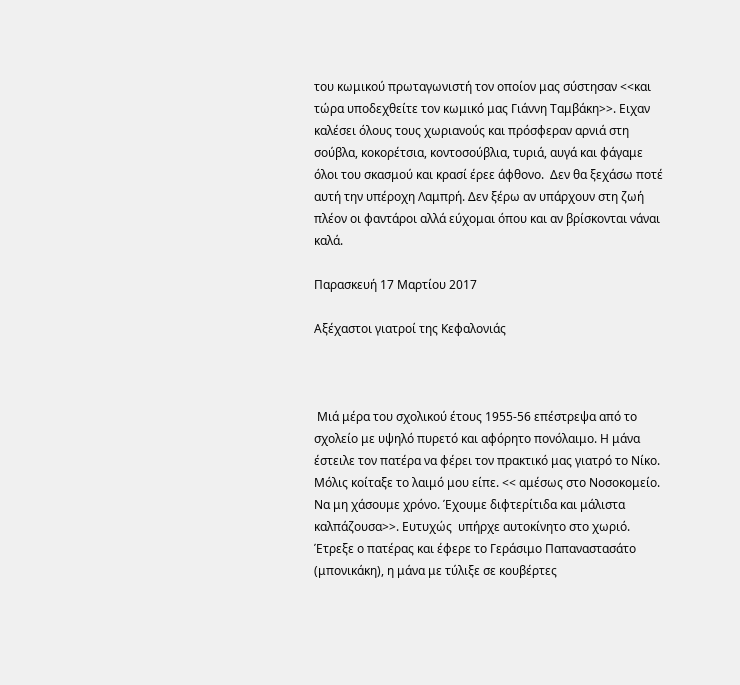του κωμικού πρωταγωνιστή τον οποίον μας σύστησαν <<και τώρα υποδεχθείτε τον κωμικό μας Γιάννη Ταμβάκη>>. Ειχαν καλέσει όλους τους χωριανούς και πρόσφεραν αρνιά στη σούβλα, κοκορέτσια, κοντοσούβλια, τυριά, αυγά και φάγαμε όλοι του σκασμού και κρασί έρεε άφθονο.  Δεν θα ξεχάσω ποτέ αυτή την υπέροχη Λαμπρή. Δεν ξέρω αν υπάρχουν στη ζωή πλέον οι φαντάροι αλλά εύχομαι όπου και αν βρίσκονται νάναι καλά.

Παρασκευή 17 Μαρτίου 2017

Αξέχαστοι γιατροί της Κεφαλονιάς



 Μιά μέρα του σχολικού έτους 1955-56 επέστρεψα από το σχολείο με υψηλό πυρετό και αφόρητο πονόλαιμο. Η μάνα έστειλε τον πατέρα να φέρει τον πρακτικό μας γιατρό το Νίκο. Μόλις κοίταξε το λαιμό μου είπε. << αμέσως στο Νοσοκομείο. Να μη χάσουμε χρόνο. Έχουμε διφτερίτιδα και μάλιστα καλπάζουσα>>. Ευτυχώς  υπήρχε αυτοκίνητο στο χωριό. Έτρεξε ο πατέρας και έφερε το Γεράσιμο Παπαναστασάτο (μπονικάκη), η μάνα με τύλιξε σε κουβέρτες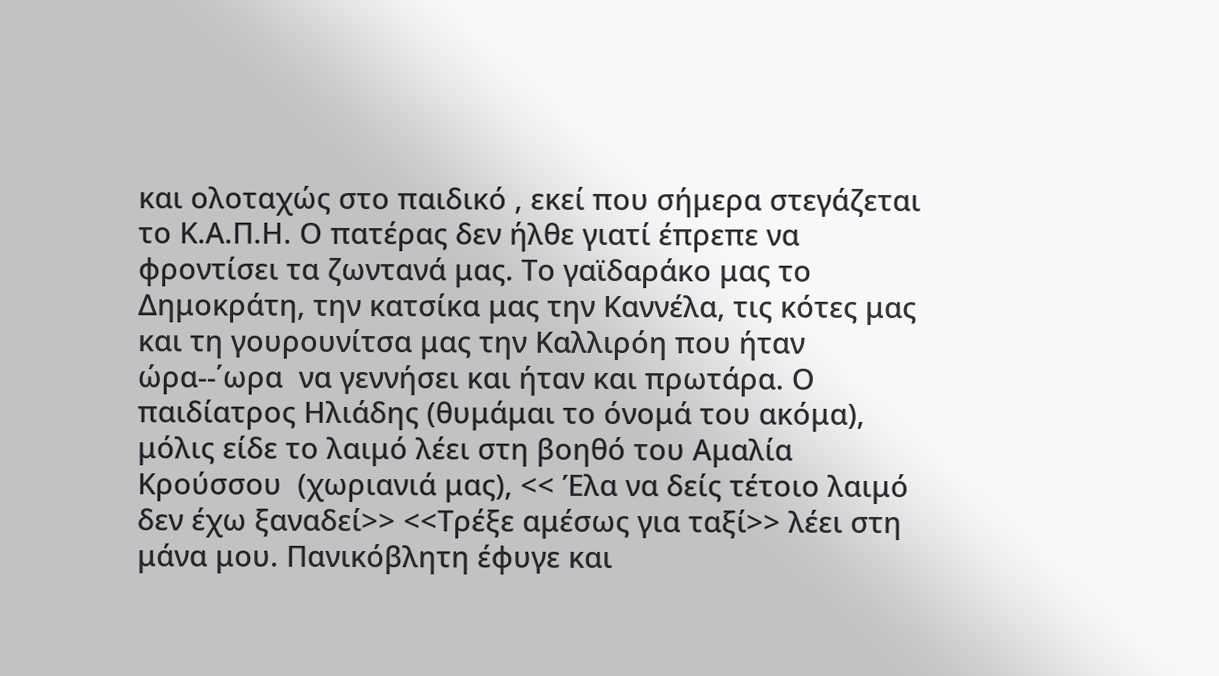και ολοταχώς στο παιδικό , εκεί που σήμερα στεγάζεται το Κ.Α.Π.Η. Ο πατέρας δεν ήλθε γιατί έπρεπε να φροντίσει τα ζωντανά μας. Το γαϊδαράκο μας το Δημοκράτη, την κατσίκα μας την Καννέλα, τις κότες μας και τη γουρουνίτσα μας την Καλλιρόη που ήταν ώρα--΄ωρα  να γεννήσει και ήταν και πρωτάρα. Ο παιδίατρος Ηλιάδης (θυμάμαι το όνομά του ακόμα), μόλις είδε το λαιμό λέει στη βοηθό του Αμαλία Κρούσσου  (χωριανιά μας), << Έλα να δείς τέτοιο λαιμό δεν έχω ξαναδεί>> <<Τρέξε αμέσως για ταξί>> λέει στη μάνα μου. Πανικόβλητη έφυγε και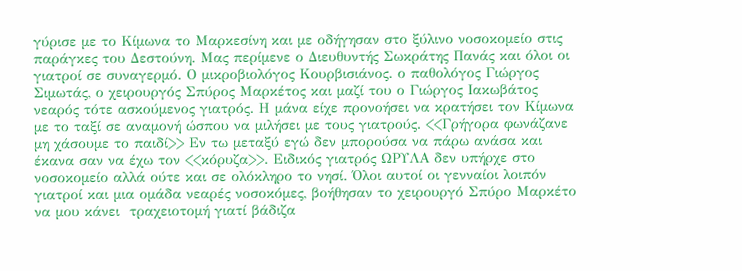γύρισε με το Κίμωνα το Μαρκεσίνη και με οδήγησαν στο ξύλινο νοσοκομείο στις παράγκες του Δεστούνη. Μας περίμενε ο Διευθυντής Σωκράτης Πανάς και όλοι οι γιατροί σε συναγερμό. Ο μικροβιολόγος Κουρβισιάνος. ο παθολόγος Γιώργος Σιμωτάς, ο χειρουργός Σπύρος Μαρκέτος και μαζί του ο Γιώργος Ιακωβάτος νεαρός τότε ασκούμενος γιατρός. Η μάνα είχε προνοήσει να κρατήσει τον Κίμωνα με το ταξί σε αναμονή ώσπου να μιλήσει με τους γιατρούς. <<Γρήγορα φωνάζανε μη χάσουμε το παιδί>> Εν τω μεταξύ εγώ δεν μπορούσα να πάρω ανάσα και έκανα σαν να έχω τον <<κόρυζα>>. Ειδικός γιατρός ΩΡΥΛΑ δεν υπήρχε στο νοσοκομείο αλλά ούτε και σε ολόκληρο το νησί. Όλοι αυτοί οι γενναίοι λοιπόν γιατροί και μια ομάδα νεαρές νοσοκόμες, βοήθησαν το χειρουργό Σπύρο Μαρκέτο να μου κάνει  τραχειοτομή γιατί βάδιζα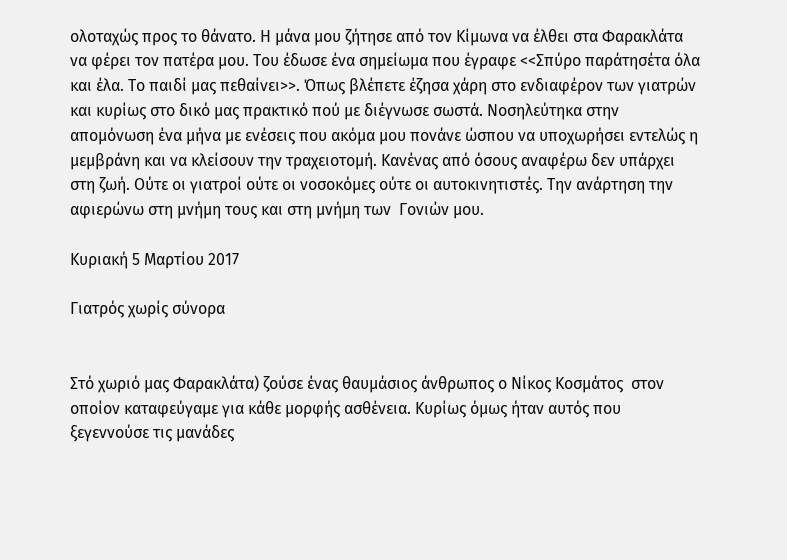ολοταχώς προς το θάνατο. Η μάνα μου ζήτησε από τον Κίμωνα να έλθει στα Φαρακλάτα να φέρει τον πατέρα μου. Του έδωσε ένα σημείωμα που έγραφε <<Σπύρο παράτησέτα όλα και έλα. Το παιδί μας πεθαίνει>>. Όπως βλέπετε έζησα χάρη στο ενδιαφέρον των γιατρών και κυρίως στο δικό μας πρακτικό πού με διέγνωσε σωστά. Νοσηλεύτηκα στην απομόνωση ένα μήνα με ενέσεις που ακόμα μου πονάνε ώσπου να υποχωρήσει εντελώς η μεμβράνη και να κλείσουν την τραχειοτομή. Κανένας από όσους αναφέρω δεν υπάρχει στη ζωή. Ούτε οι γιατροί ούτε οι νοσοκόμες ούτε οι αυτοκινητιστές. Την ανάρτηση την αφιερώνω στη μνήμη τους και στη μνήμη των  Γονιών μου.

Κυριακή 5 Μαρτίου 2017

Γιατρός χωρίς σύνορα


Στό χωριό μας Φαρακλάτα) ζούσε ένας θαυμάσιος άνθρωπος ο Νίκος Κοσμάτος  στον οποίον καταφεύγαμε για κάθε μορφής ασθένεια. Κυρίως όμως ήταν αυτός που ξεγεννούσε τις μανάδες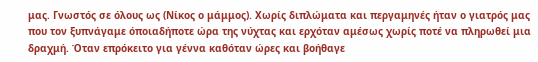μας. Γνωστός σε όλους ως (Νίκος ο μάμμος). Χωρίς διπλώματα και περγαμηνές ήταν ο γιατρός μας που τον ξυπνάγαμε όποιαδήποτε ώρα της νύχτας και ερχόταν αμέσως χωρίς ποτέ να πληρωθεί μια δραχμή. Όταν επρόκειτο για γέννα καθόταν ώρες και βοήθαγε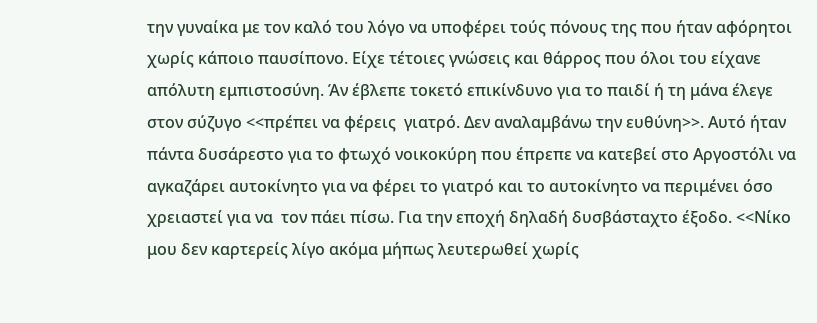την γυναίκα με τον καλό του λόγο να υποφέρει τούς πόνους της που ήταν αφόρητοι χωρίς κάποιο παυσίπονο. Είχε τέτοιες γνώσεις και θάρρος που όλοι του είχανε απόλυτη εμπιστοσύνη. Άν έβλεπε τοκετό επικίνδυνο για το παιδί ή τη μάνα έλεγε στον σύζυγο <<πρέπει να φέρεις  γιατρό. Δεν αναλαμβάνω την ευθύνη>>. Αυτό ήταν πάντα δυσάρεστο για το φτωχό νοικοκύρη που έπρεπε να κατεβεί στο Αργοστόλι να αγκαζάρει αυτοκίνητο για να φέρει το γιατρό και το αυτοκίνητο να περιμένει όσο χρειαστεί για να  τον πάει πίσω. Για την εποχή δηλαδή δυσβάσταχτο έξοδο. <<Νίκο μου δεν καρτερείς λίγο ακόμα μήπως λευτερωθεί χωρίς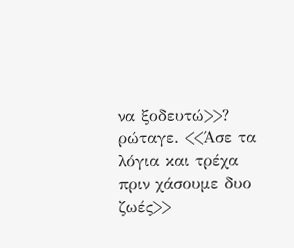να ξοδευτώ>>? ρώταγε. <<Άσε τα λόγια και τρέχα πριν χάσουμε δυο ζωές>>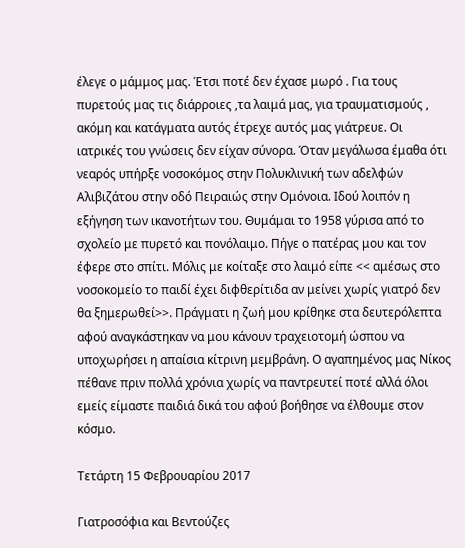έλεγε ο μάμμος μας. Έτσι ποτέ δεν έχασε μωρό . Για τους πυρετούς μας τις διάρροιες ,τα λαιμά μας, για τραυματισμούς , ακόμη και κατάγματα αυτός έτρεχε αυτός μας γιάτρευε. Οι ιατρικές του γνώσεις δεν είχαν σύνορα. Όταν μεγάλωσα έμαθα ότι νεαρός υπήρξε νοσοκόμος στην Πολυκλινική των αδελφών Αλιβιζάτου στην οδό Πειραιώς στην Ομόνοια. Ιδού λοιπόν η εξήγηση των ικανοτήτων του. Θυμάμαι το 1958 γύρισα από το σχολείο με πυρετό και πονόλαιμο. Πήγε ο πατέρας μου και τον έφερε στο σπίτι. Μόλις με κοίταξε στο λαιμό είπε << αμέσως στο νοσοκομείο το παιδί έχει διφθερίτιδα αν μείνει χωρίς γιατρό δεν θα ξημερωθεί>>. Πράγματι η ζωή μου κρίθηκε στα δευτερόλεπτα αφού αναγκάστηκαν να μου κάνουν τραχειοτομή ώσπου να υποχωρήσει η απαίσια κίτρινη μεμβράνη. Ο αγαπημένος μας Νίκος πέθανε πριν πολλά χρόνια χωρίς να παντρευτεί ποτέ αλλά όλοι εμείς είμαστε παιδιά δικά του αφού βοήθησε να έλθουμε στον κόσμο.

Τετάρτη 15 Φεβρουαρίου 2017

Γιατροσόφια και Βεντούζες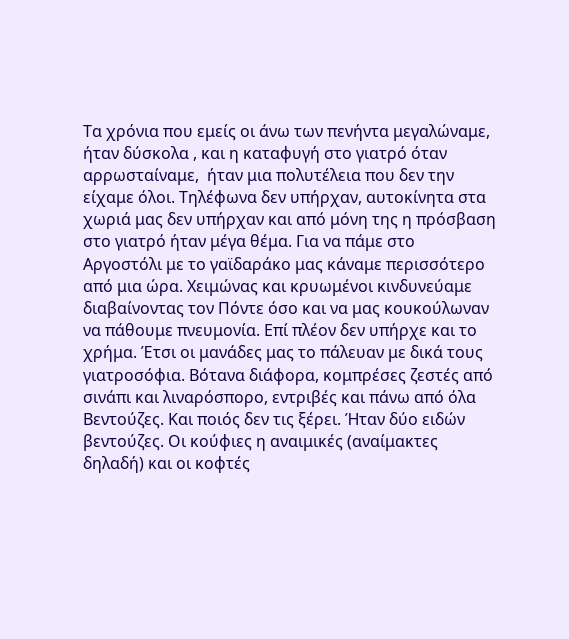Τα χρόνια που εμείς οι άνω των πενήντα μεγαλώναμε, ήταν δύσκολα , και η καταφυγή στο γιατρό όταν αρρωσταίναμε,  ήταν μια πολυτέλεια που δεν την είχαμε όλοι. Τηλέφωνα δεν υπήρχαν, αυτοκίνητα στα χωριά μας δεν υπήρχαν και από μόνη της η πρόσβαση στο γιατρό ήταν μέγα θέμα. Για να πάμε στο Αργοστόλι με το γαϊδαράκο μας κάναμε περισσότερο από μια ώρα. Χειμώνας και κρυωμένοι κινδυνεύαμε διαβαίνοντας τον Πόντε όσο και να μας κουκούλωναν να πάθουμε πνευμονία. Επί πλέον δεν υπήρχε και το χρήμα. Έτσι οι μανάδες μας το πάλευαν με δικά τους γιατροσόφια. Βότανα διάφορα, κομπρέσες ζεστές από σινάπι και λιναρόσπορο, εντριβές και πάνω από όλα Βεντούζες. Και ποιός δεν τις ξέρει. Ήταν δύο ειδών βεντούζες. Οι κούφιες η αναιμικές (αναίμακτες δηλαδή) και οι κοφτές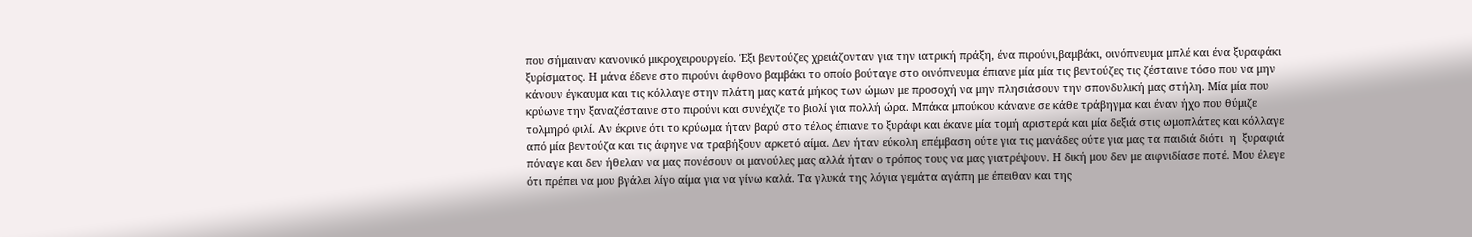που σήμαιναν κανονικό μικροχειρουργείο. Έξι βεντούζες χρειάζονταν για την ιατρική πράξη, ένα πιρούνι,βαμβάκι, οινόπνευμα μπλέ και ένα ξυραφάκι ξυρίσματος. Η μάνα έδενε στο πιρούνι άφθονο βαμβάκι το οποίο βούταγε στο οινόπνευμα έπιανε μία μία τις βεντούζες τις ζέσταινε τόσο που να μην κάνουν έγκαυμα και τις κόλλαγε στην πλάτη μας κατά μήκος των ώμων με προσοχή να μην πλησιάσουν την σπονδυλική μας στήλη. Μία μία που κρύωνε την ξαναζέσταινε στο πιρούνι και συνέχιζε το βιολί για πολλή ώρα. Μπάκα μπούκου κάνανε σε κάθε τράβηγμα και έναν ήχο που θύμιζε τολμηρό φιλί. Αν έκρινε ότι το κρύωμα ήταν βαρύ στο τέλος έπιανε το ξυράφι και έκανε μία τομή αριστερά και μία δεξιά στις ωμοπλάτες και κόλλαγε από μία βεντούζα και τις άφηνε να τραβήξουν αρκετό αίμα. Δεν ήταν εύκολη επέμβαση ούτε για τις μανάδες ούτε για μας τα παιδιά διότι  η  ξυραφιά πόναγε και δεν ήθελαν να μας πονέσουν οι μανούλες μας αλλά ήταν ο τρόπος τους να μας γιατρέψουν. Η δική μου δεν με αιφνιδίασε ποτέ. Μου έλεγε ότι πρέπει να μου βγάλει λίγο αίμα για να γίνω καλά. Τα γλυκά της λόγια γεμάτα αγάπη με έπειθαν και της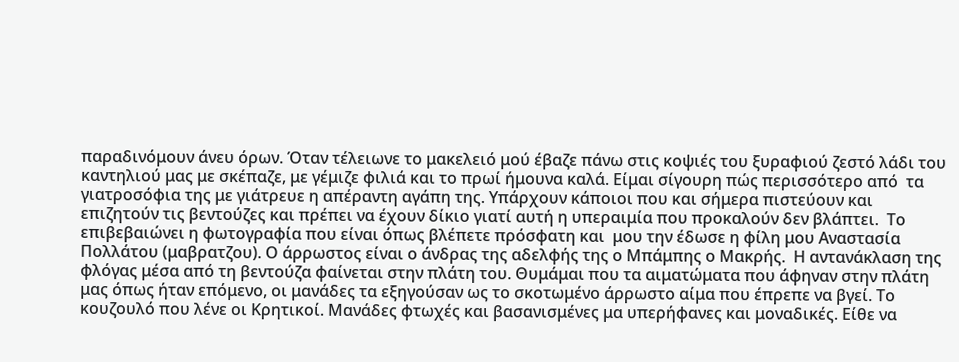παραδινόμουν άνευ όρων. Όταν τέλειωνε το μακελειό μού έβαζε πάνω στις κοψιές του ξυραφιού ζεστό λάδι του καντηλιού μας με σκέπαζε, με γέμιζε φιλιά και το πρωί ήμουνα καλά. Είμαι σίγουρη πώς περισσότερο από  τα γιατροσόφια της με γιάτρευε η απέραντη αγάπη της. Υπάρχουν κάποιοι που και σήμερα πιστεύουν και επιζητούν τις βεντούζες και πρέπει να έχουν δίκιο γιατί αυτή η υπεραιμία που προκαλούν δεν βλάπτει.  Το επιβεβαιώνει η φωτογραφία που είναι όπως βλέπετε πρόσφατη και  μου την έδωσε η φίλη μου Αναστασία Πολλάτου (μαβρατζου). Ο άρρωστος είναι ο άνδρας της αδελφής της ο Μπάμπης ο Μακρής.  Η αντανάκλαση της φλόγας μέσα από τη βεντούζα φαίνεται στην πλάτη του. Θυμάμαι που τα αιματώματα που άφηναν στην πλάτη μας όπως ήταν επόμενο, οι μανάδες τα εξηγούσαν ως το σκοτωμένο άρρωστο αίμα που έπρεπε να βγεί. Το κουζουλό που λένε οι Κρητικοί. Μανάδες φτωχές και βασανισμένες μα υπερήφανες και μοναδικές. Είθε να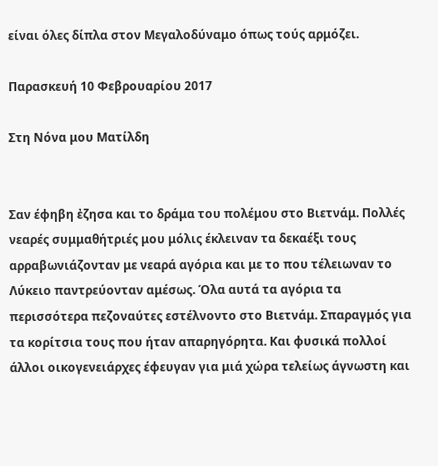είναι όλες δίπλα στον Μεγαλοδύναμο όπως τούς αρμόζει.

Παρασκευή 10 Φεβρουαρίου 2017

Στη Νόνα μου Ματίλδη


Σαν έφηβη ἐζησα και το δράμα του πολέμου στο Βιετνάμ. Πολλές νεαρές συμμαθήτριές μου μόλις έκλειναν τα δεκαέξι τους αρραβωνιάζονταν με νεαρά αγόρια και με το που τέλειωναν το Λύκειο παντρεύονταν αμέσως. Όλα αυτά τα αγόρια τα περισσότερα πεζοναύτες εστέλνοντο στο Βιετνάμ. Σπαραγμός για τα κορίτσια τους που ήταν απαρηγόρητα. Και φυσικά πολλοί άλλοι οικογενειάρχες έφευγαν για μιά χώρα τελείως άγνωστη και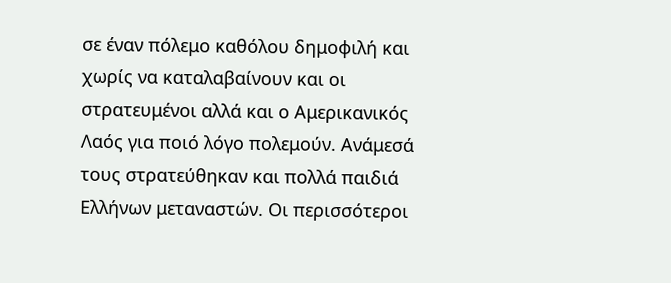σε έναν πόλεμο καθόλου δημοφιλή και χωρίς να καταλαβαίνουν και οι στρατευμένοι αλλά και ο Αμερικανικός Λαός για ποιό λόγο πολεμούν. Ανάμεσά τους στρατεύθηκαν και πολλά παιδιά  Ελλήνων μεταναστών. Οι περισσότεροι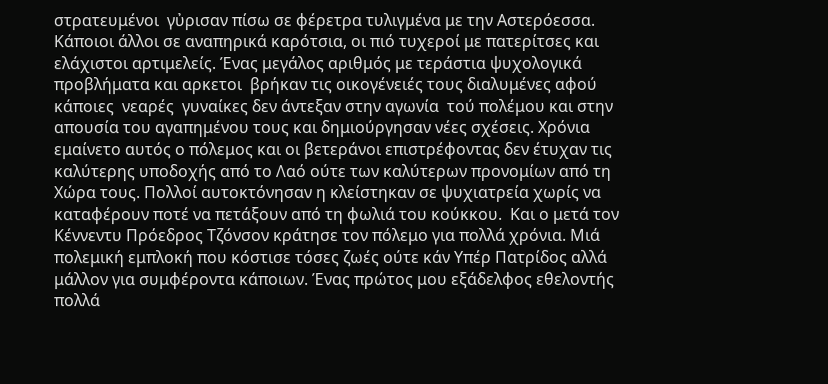στρατευμένοι  γὐρισαν πίσω σε φέρετρα τυλιγμένα με την Αστερόεσσα. Κάποιοι άλλοι σε αναπηρικά καρότσια, οι πιό τυχεροί με πατερίτσες και ελάχιστοι αρτιμελείς. Ένας μεγάλος αριθμός με τεράστια ψυχολογικά προβλήματα και αρκετοι  βρήκαν τις οικογένειές τους διαλυμένες αφού κάποιες  νεαρές  γυναίκες δεν άντεξαν στην αγωνία  τού πολέμου και στην απουσία του αγαπημένου τους και δημιούργησαν νέες σχέσεις. Χρόνια εμαίνετο αυτός ο πόλεμος και οι βετεράνοι επιστρέφοντας δεν έτυχαν τις καλύτερης υποδοχής από το Λαό ούτε των καλύτερων προνομίων από τη Χώρα τους. Πολλοί αυτοκτόνησαν η κλείστηκαν σε ψυχιατρεία χωρίς να καταφέρουν ποτέ να πετάξουν από τη φωλιά του κούκκου.  Και ο μετά τον Κέννεντυ Πρόεδρος Τζόνσον κράτησε τον πόλεμο για πολλά χρόνια. Μιά πολεμική εμπλοκή που κόστισε τόσες ζωές ούτε κάν Υπέρ Πατρίδος αλλά μάλλον για συμφέροντα κάποιων. Ένας πρώτος μου εξάδελφος εθελοντής πολλά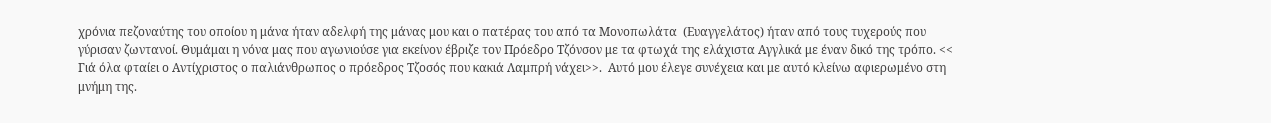χρόνια πεζοναύτης του οποίου η μάνα ήταν αδελφή της μάνας μου και ο πατέρας του από τα Μονοπωλάτα  (Ευαγγελάτος) ήταν από τους τυχερούς που γύρισαν ζωντανοί. Θυμάμαι η νόνα μας που αγωνιούσε για εκείνον έβριζε τον Πρόεδρο Τζόνσον με τα φτωχά της ελάχιστα Αγγλικά με έναν δικό της τρόπο. << Γιά όλα φταίει ο Αντίχριστος ο παλιάνθρωπος ο πρόεδρος Τζοσός που κακιά Λαμπρή νάχει>>.  Αυτό μου έλεγε συνέχεια και με αυτό κλείνω αφιερωμένο στη μνήμη της.